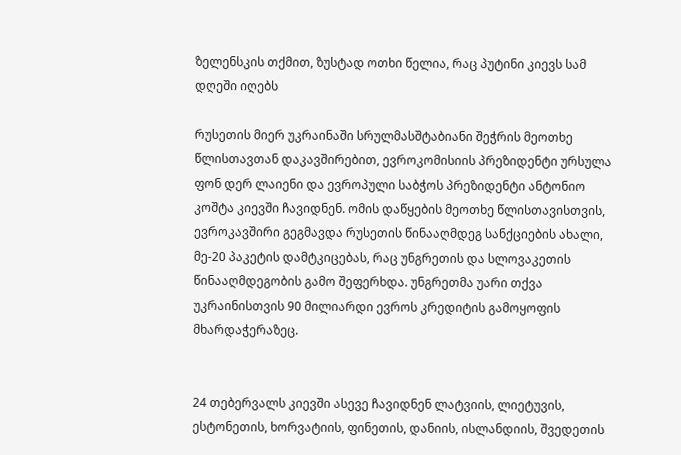ზელენსკის თქმით, ზუსტად ოთხი წელია, რაც პუტინი კიევს სამ დღეში იღებს

რუსეთის მიერ უკრაინაში სრულმასშტაბიანი შეჭრის მეოთხე წლისთავთან დაკავშირებით, ევროკომისიის პრეზიდენტი ურსულა ფონ დერ ლაიენი და ევროპული საბჭოს პრეზიდენტი ანტონიო კოშტა კიევში ჩავიდნენ. ომის დაწყების მეოთხე წლისთავისთვის, ევროკავშირი გეგმავდა რუსეთის წინააღმდეგ სანქციების ახალი, მე-20 პაკეტის დამტკიცებას, რაც უნგრეთის და სლოვაკეთის წინააღმდეგობის გამო შეფერხდა. უნგრეთმა უარი თქვა უკრაინისთვის 90 მილიარდი ევროს კრედიტის გამოყოფის მხარდაჭერაზეც.


24 თებერვალს კიევში ასევე ჩავიდნენ ლატვიის, ლიეტუვის, ესტონეთის, ხორვატიის, ფინეთის, დანიის, ისლანდიის, შვედეთის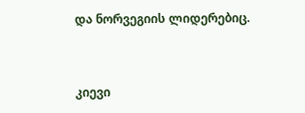და ნორვეგიის ლიდერებიც.


კიევი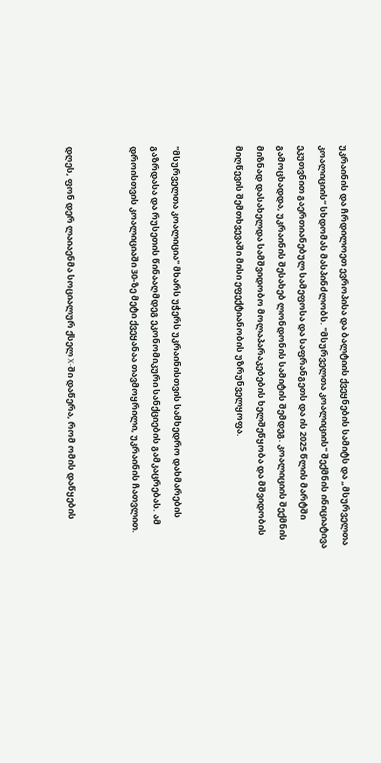უკრაინის და ჩრდილოეთ ევროპისა და ბალტიის ქვეყნების სამიტს და „მსურველთა კოალიციის“ სხდომას მასპინძლობს. "მსურველთა კოალიციის" შექმნის ინიციატივა ეკუთვნით გაერთიანებულ სამეფოსა და საფრანგეთს და ის 2025 წლის მარტში გამოცხადდა, უკრაინის შესახებ ლონდონის სამიტის შემდეგ. კოალიციის შექმნის მიზნად დასახელდა სამშვიდობო მოლაპარაკებების ხელშეწყობა და მშვიდობის მიღწევის შემთხვევაში მისი ეფექტიანობის უზრუნველყოფა.


"მსურველთა კოალიცია" მხარს უჭერს უკრაინისთვის სამხედრო დახმარების გაზრდასა და რუსეთის წინააღმდეგ ეკონომიკური სანქციების გამკაცრებას. ამ დროისთვის კოალიციაში 30-ზე მეტი ქვეყანაა თავმოყრილი, უკრაინის ჩათვლით.


დღეს, ფონ დერ ლაიაენმა სოციალურ ქსელ X-ში დაწერა, რომ ომის დაწყების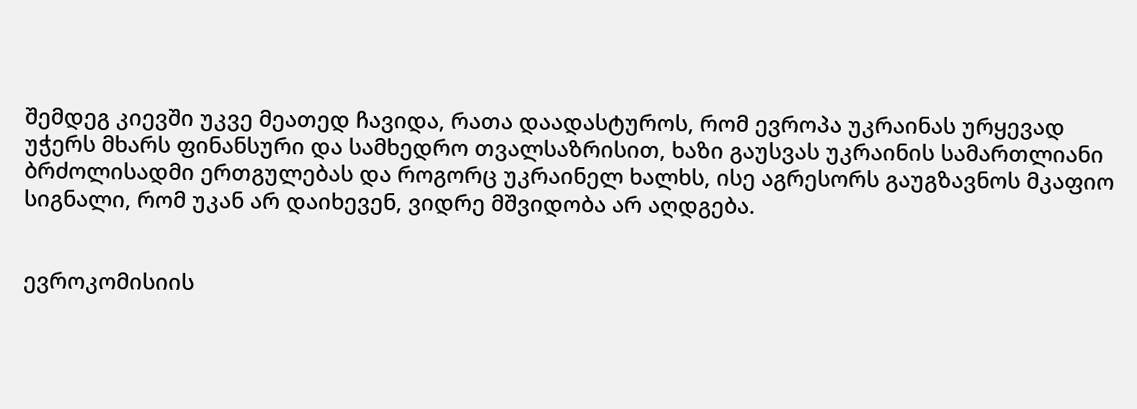შემდეგ კიევში უკვე მეათედ ჩავიდა, რათა დაადასტუროს, რომ ევროპა უკრაინას ურყევად უჭერს მხარს ფინანსური და სამხედრო თვალსაზრისით, ხაზი გაუსვას უკრაინის სამართლიანი ბრძოლისადმი ერთგულებას და როგორც უკრაინელ ხალხს, ისე აგრესორს გაუგზავნოს მკაფიო სიგნალი, რომ უკან არ დაიხევენ, ვიდრე მშვიდობა არ აღდგება.


ევროკომისიის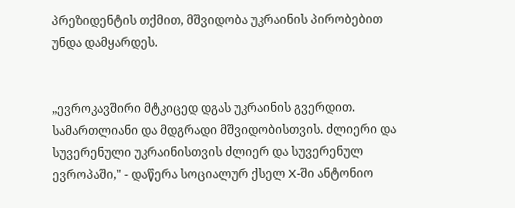პრეზიდენტის თქმით, მშვიდობა უკრაინის პირობებით უნდა დამყარდეს.


„ევროკავშირი მტკიცედ დგას უკრაინის გვერდით. სამართლიანი და მდგრადი მშვიდობისთვის. ძლიერი და სუვერენული უკრაინისთვის ძლიერ და სუვერენულ ევროპაში," - დაწერა სოციალურ ქსელ X-ში ანტონიო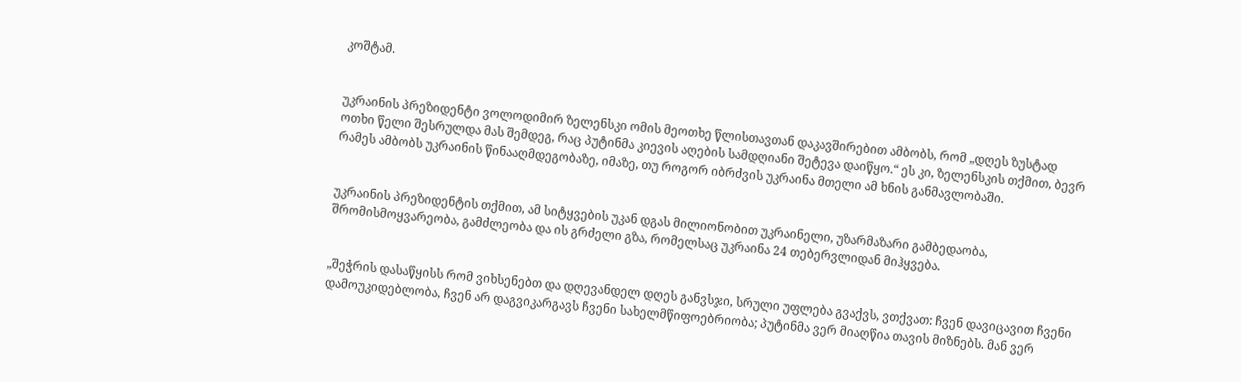კოშტამ.


უკრაინის პრეზიდენტი ვოლოდიმირ ზელენსკი ომის მეოთხე წლისთავთან დაკავშირებით ამბობს, რომ „დღეს ზუსტად ოთხი წელი შესრულდა მას შემდეგ, რაც პუტინმა კიევის აღების სამდღიანი შეტევა დაიწყო.“ ეს კი, ზელენსკის თქმით, ბევრ რამეს ამბობს უკრაინის წინააღმდეგობაზე, იმაზე, თუ როგორ იბრძვის უკრაინა მთელი ამ ხნის განმავლობაში.


უკრაინის პრეზიდენტის თქმით, ამ სიტყვების უკან დგას მილიონობით უკრაინელი, უზარმაზარი გამბედაობა, შრომისმოყვარეობა, გამძლეობა და ის გრძელი გზა, რომელსაც უკრაინა 24 თებერვლიდან მიჰყვება.


„შეჭრის დასაწყისს რომ ვიხსენებთ და დღევანდელ დღეს განვსჯი, სრული უფლება გვაქვს, ვთქვათ: ჩვენ დავიცავით ჩვენი დამოუკიდებლობა, ჩვენ არ დაგვიკარგავს ჩვენი სახელმწიფოებრიობა; პუტინმა ვერ მიაღწია თავის მიზნებს. მან ვერ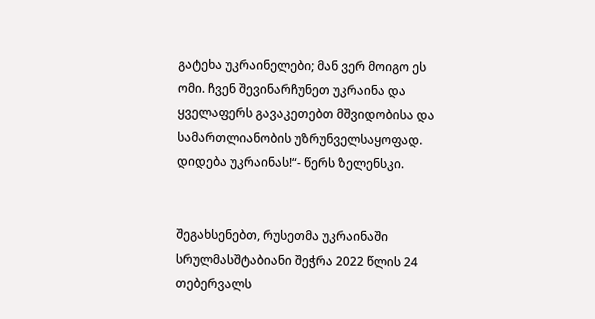გატეხა უკრაინელები; მან ვერ მოიგო ეს ომი. ჩვენ შევინარჩუნეთ უკრაინა და ყველაფერს გავაკეთებთ მშვიდობისა და სამართლიანობის უზრუნველსაყოფად. დიდება უკრაინას!“- წერს ზელენსკი.


შეგახსენებთ, რუსეთმა უკრაინაში სრულმასშტაბიანი შეჭრა 2022 წლის 24 თებერვალს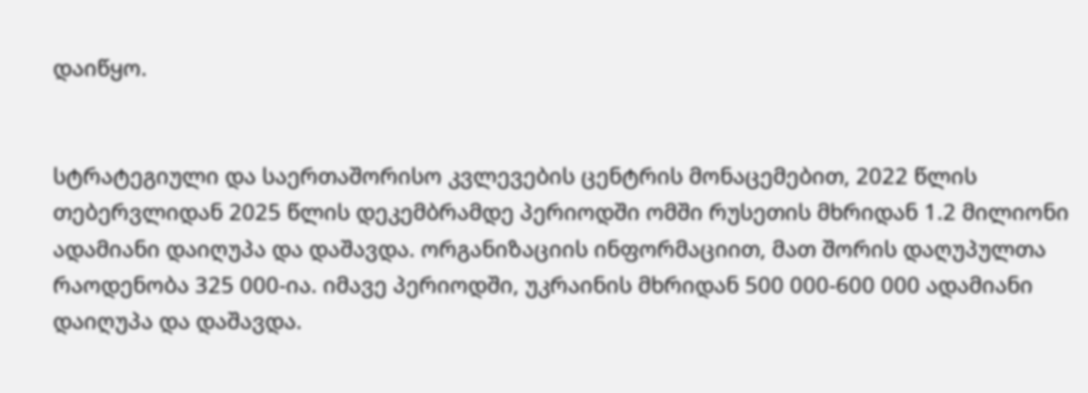დაიწყო.


სტრატეგიული და საერთაშორისო კვლევების ცენტრის მონაცემებით, 2022 წლის თებერვლიდან 2025 წლის დეკემბრამდე პერიოდში ომში რუსეთის მხრიდან 1.2 მილიონი ადამიანი დაიღუპა და დაშავდა. ორგანიზაციის ინფორმაციით, მათ შორის დაღუპულთა რაოდენობა 325 000-ია. იმავე პერიოდში, უკრაინის მხრიდან 500 000-600 000 ადამიანი დაიღუპა და დაშავდა.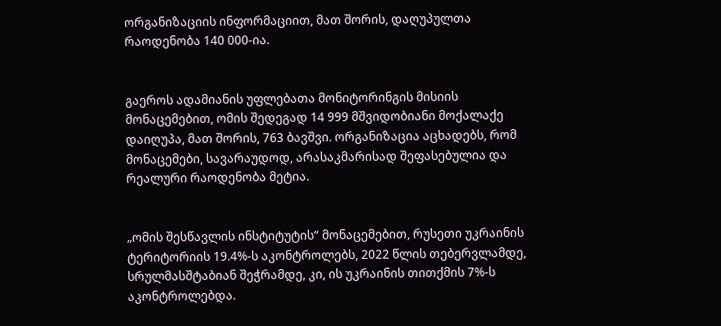ორგანიზაციის ინფორმაციით, მათ შორის, დაღუპულთა რაოდენობა 140 000-ია.


გაეროს ადამიანის უფლებათა მონიტორინგის მისიის მონაცემებით, ომის შედეგად 14 999 მშვიდობიანი მოქალაქე დაიღუპა, მათ შორის, 763 ბავშვი. ორგანიზაცია აცხადებს, რომ მონაცემები, სავარაუდოდ, არასაკმარისად შეფასებულია და რეალური რაოდენობა მეტია.


„ომის შესწავლის ინსტიტუტის“ მონაცემებით, რუსეთი უკრაინის ტერიტორიის 19.4%-ს აკონტროლებს, 2022 წლის თებერვლამდე, სრულმასშტაბიან შეჭრამდე, კი, ის უკრაინის თითქმის 7%-ს აკონტროლებდა.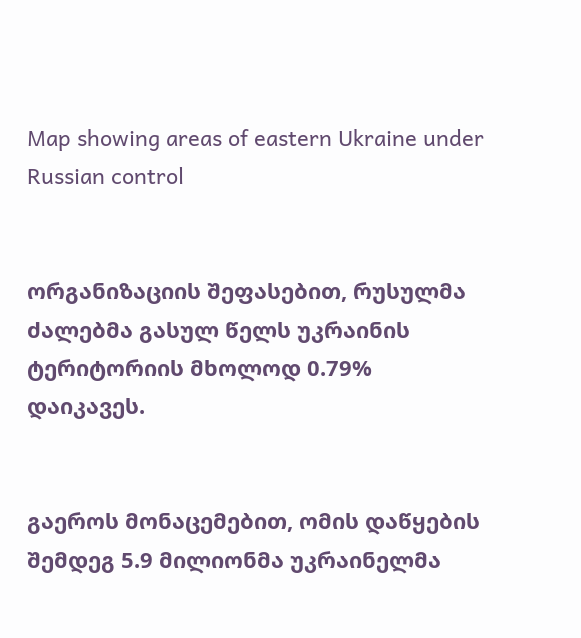Map showing areas of eastern Ukraine under Russian control


ორგანიზაციის შეფასებით, რუსულმა ძალებმა გასულ წელს უკრაინის ტერიტორიის მხოლოდ 0.79% დაიკავეს.


გაეროს მონაცემებით, ომის დაწყების შემდეგ 5.9 მილიონმა უკრაინელმა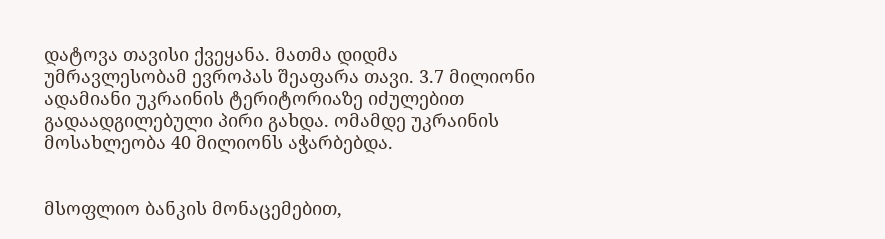დატოვა თავისი ქვეყანა. მათმა დიდმა უმრავლესობამ ევროპას შეაფარა თავი. 3.7 მილიონი ადამიანი უკრაინის ტერიტორიაზე იძულებით გადაადგილებული პირი გახდა. ომამდე უკრაინის მოსახლეობა 40 მილიონს აჭარბებდა.


მსოფლიო ბანკის მონაცემებით,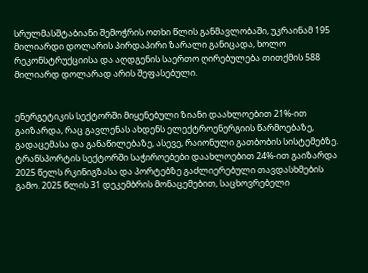სრულმასშტაბიანი შემოჭრის ოთხი წლის განმავლობაში, უკრაინამ 195 მილიარდი დოლარის პირდაპირი ზარალი განიცადა, ხოლო რეკონსტრუქციისა და აღდგენის საერთო ღირებულება თითქმის 588 მილიარდ დოლარად არის შეფასებული.


ენერგეტიკის სექტორში მიყენებული ზიანი დაახლოებით 21%-ით გაიზარდა, რაც გავლენას ახდენს ელექტროენერგიის წარმოებაზე, გადაცემასა და განაწილებაზე, ასევე, რაიონული გათბობის სისტემებზე. ტრანსპორტის სექტორში საჭიროებები დაახლოებით 24%-ით გაიზარდა 2025 წელს რკინიგზასა და პორტებზე გაძლიერებული თავდასხმების გამო. 2025 წლის 31 დეკემბრის მონაცემებით, საცხოვრებელი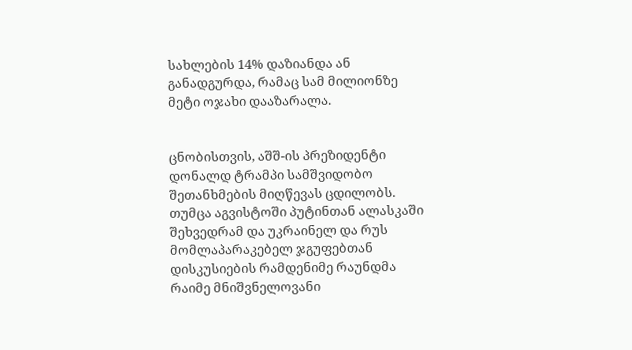სახლების 14% დაზიანდა ან განადგურდა, რამაც სამ მილიონზე მეტი ოჯახი დააზარალა.


ცნობისთვის, აშშ-ის პრეზიდენტი დონალდ ტრამპი სამშვიდობო შეთანხმების მიღწევას ცდილობს. თუმცა აგვისტოში პუტინთან ალასკაში შეხვედრამ და უკრაინელ და რუს მომლაპარაკებელ ჯგუფებთან დისკუსიების რამდენიმე რაუნდმა რაიმე მნიშვნელოვანი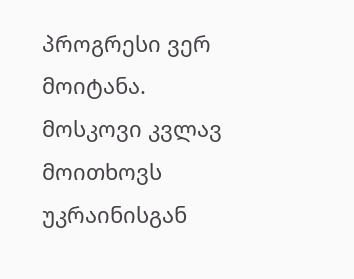პროგრესი ვერ მოიტანა. მოსკოვი კვლავ მოითხოვს უკრაინისგან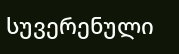სუვერენული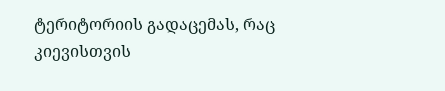ტერიტორიის გადაცემას, რაც კიევისთვის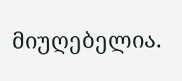მიუღებელია.